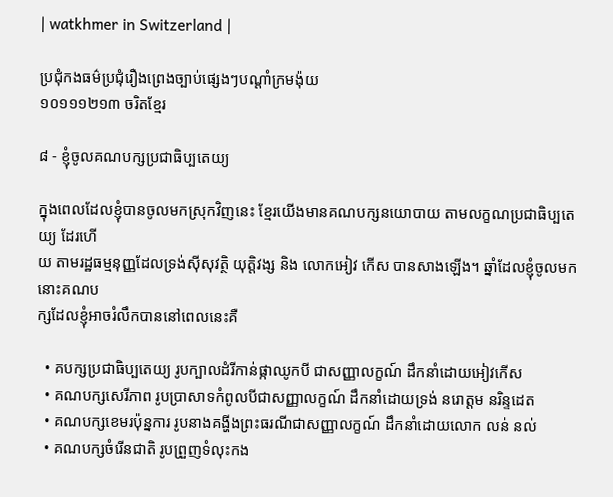| watkhmer in Switzerland |

ប្រជុំកងធម៌ប្រជុំរឿងព្រេងច្បាប់ផ្សេងៗបណ្ដាំក្រមង៉ុយ
១០១១១២១៣ ចរិតខ្មែរ

៨ - ខ្ញុំចូលគណបក្សប្រជាធិប្បតេយ្យ

ក្នុងពេលដែលខ្ញុំបានចូលមកស្រុកវិញនេះ ខ្មែរយើងមានគណបក្សនយោបាយ តាមលក្ខណប្រជាធិប្បតេយ្យ ដែរហើ
យ តាមរដ្ឋធម្មនុញ្ញដែលទ្រង់ស៊ីសុវត្ថិ យុត្ដិវង្ស និង លោកអៀវ កើស បានសាងឡើង។ ឆ្នាំដែលខ្ញុំចូលមកនោះគណប
ក្សដែលខ្ញុំអាចរំលឹកបាននៅពេលនេះគឺ

  • គបក្សប្រជាធិប្បតេយ្យ រូបក្បាលដំរីកាន់ផ្កាឈូកបី ជាសញ្ញាលក្ខណ៍ ដឹកនាំដោយអៀវកើស
  • គណបក្សសេរីភាព រូបប្រាសាទកំពូលបីជាសញ្ញាលក្ខណ៍ ដឹកនាំដោយទ្រង់ នរោត្ដម នរិន្ទដេត
  • គណបក្សខេមរប៉ុន្នការ រូបនាងគង្ហីងព្រះធរណីជាសញ្ញាលក្ខណ៍ ដឹកនាំដោយលោក លន់ នល់
  • គណបក្សចំរើនជាតិ រូបព្រួញទំលុះកង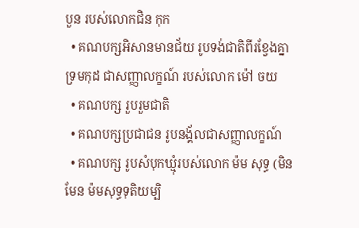បួន របស់លោកជិន កុក
  • គណបក្សអិសានមានជ័យ រូបទង់ជាតិពីរខ្វែងគ្នាទ្រមកុដ ជាសញ្ញាលក្ខណ៍ របស់លោក ម៉ៅ ចយ
  • គណបក្ស រួបរួមជាតិ
  • គណបក្សប្រជាជន រូបនង្គ័លជាសញ្ញាលក្ខណ៍
  • គណបក្ស រូបសំបុកឃ្មុំរបស់លោក ម៉ម សុទ្ធ (មិនមែន ម៉មសុទ្ធទុតិយម្បិ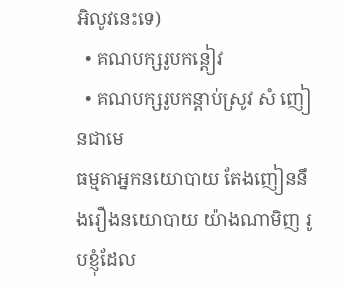អិលូវនេះទេ)
  • គណបក្សរូបកន្ដៀវ
  • គណបក្សរូបកន្ដាប់ស្រូវ សំ ញៀនជាមេ
ធម្មតាអ្នកនយោបាយ តែងញៀននឹងរឿងនយោបាយ យ៉ាងណាមិញ រូបខ្ញុំដែល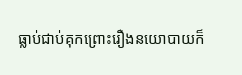ធ្លាប់ជាប់គុកព្រោះរឿងនយោបាយក៏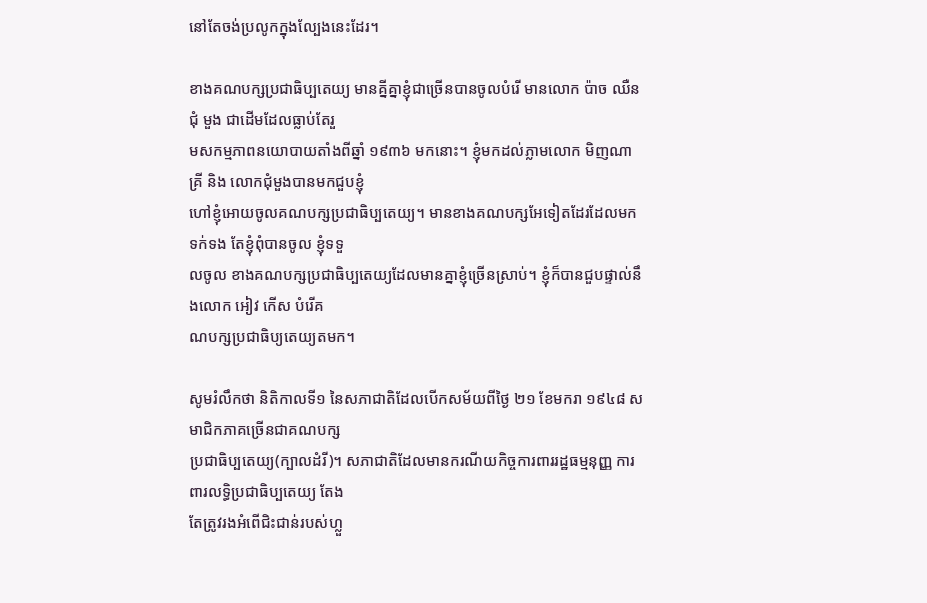នៅតែចង់ប្រលូកក្នុងល្បែងនេះដែរ។

ខាងគណបក្សប្រជាធិប្បតេយ្យ មានគ្នីគ្នាខ្ញុំជាច្រើនបានចូលបំរើ មានលោក ប៉ាច ឈឺន ជុំ មួង ជាដើមដែលធ្លាប់តែរួ
មសកម្មភាពនយោបាយតាំងពីឆ្នាំ ១៩៣៦ មកនោះ។ ខ្ញុំមកដល់ភ្លាមលោក មិញណាគ្រី និង លោកជុំមួងបានមកជួបខ្ញុំ
ហៅខ្ញុំអោយចូលគណបក្សប្រជាធិប្បតេយ្យ។ មានខាងគណបក្សអែទៀតដែរដែលមកទក់ទង តែខ្ញុំពុំបានចូល ខ្ញុំទទួ
លចូល ខាងគណបក្សប្រជាធិប្បតេយ្យដែលមានគ្នាខ្ញុំច្រើនស្រាប់។ ខ្ញុំក៏បានជួបផ្ទាល់នឹងលោក អៀវ កើស បំរើគ
ណបក្សប្រជាធិប្យតេយ្យតមក។

សូមរំលឹកថា និតិកាលទី១ នៃសភាជាតិដែលបើកសម័យពីថ្ងៃ ២១ ខែមករា ១៩៤៨ សមាជិកភាគច្រើនជាគណបក្ស
ប្រជាធិប្បតេយ្យ(ក្បាលដំរី)។ សភាជាតិដែលមានករណីយកិច្ចការពាររដ្ឋធម្មនុញ្ញ ការពារលទ្ធិប្រជាធិប្បតេយ្យ តែង
តែត្រូវរងអំពើជិះជាន់របស់ហ្លួ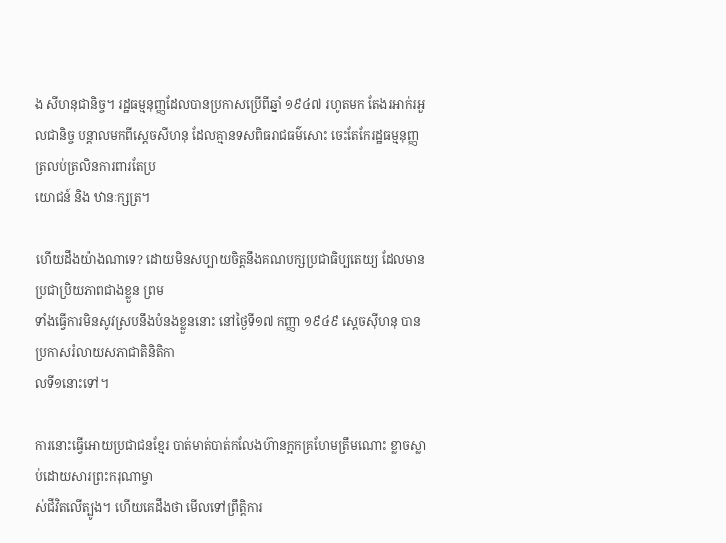ង សីហនុជានិច្ច។ រដ្ឋធម្មនុញ្ញដែលបានប្រកាសប្រើពីឆ្នាំ ១៩៤៧ រហូតមក តែងរអាក់រអួ
លជានិច្ច បន្ដាលមកពីស្ដេចសីហនុ ដែលគ្មានទសពិធរាជធម៌សោះ ចេះតែកែរដ្ឋធម្មនុញ្ញត្រលប់ត្រលិនការពារតែប្រ
យោជន៍ និង ឋានៈក្សត្រ។

ហើយដឹងយ៉ាងណាទេ? ដោយមិនសប្បាយចិត្ដនឹងគណបក្សប្រជាធិប្បតេយ្យ ដែលមានប្រជាប្រិយភាពជាងខ្លួន ព្រម
ទាំងធ្វើការមិនសូវស្របនឹងបំនងខ្លួននោះ នៅថ្ងៃទី១៧ កញ្ញា ១៩៤៩ ស្ដេចស៊ីហនុ បានប្រកាសរំលាយសភាជាតិនិតិកា
លទី១នោះទៅ។

ការនោះធ្វើអោយប្រជាជនខ្មែរ បាត់មាត់បាត់កលែងហ៊ានក្អកគ្រហែមត្រឹមណោះ ខ្លាចស្លាប់ដោយសារព្រះករុណាម្ចា
ស់ជីវិតលើត្បូង។ ហើយគេដឹងថា មើលទៅព្រឹត្ដិការ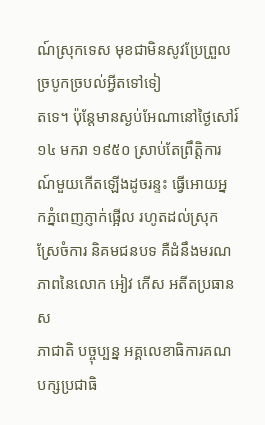ណ៍ស្រុកទេស មុខជាមិនសូវប្រែព្រួលច្របូកច្របល់អ្វីតទៅទៀ
តទេ។ ប៉ុន្ដែមានស្ងប់អែណានៅថ្ងៃសៅរ៍ ១៤ មករា ១៩៥០ ស្រាប់តែព្រឹត្ដិការណ៍មួយកើតឡើងដូចរន្ទះ ធ្វើអោយអ្ន
កភ្នំពេញភ្ញាក់ផ្អើល រហូតដល់ស្រុកស្រែចំការ និគមជនបទ គឺដំនឹងមរណភាពនៃលោក អៀវ កើស អតីតប្រធានស
ភាជាតិ បច្ចុប្បន្ន អគ្គលេខាធិការគណបក្សប្រជាធិ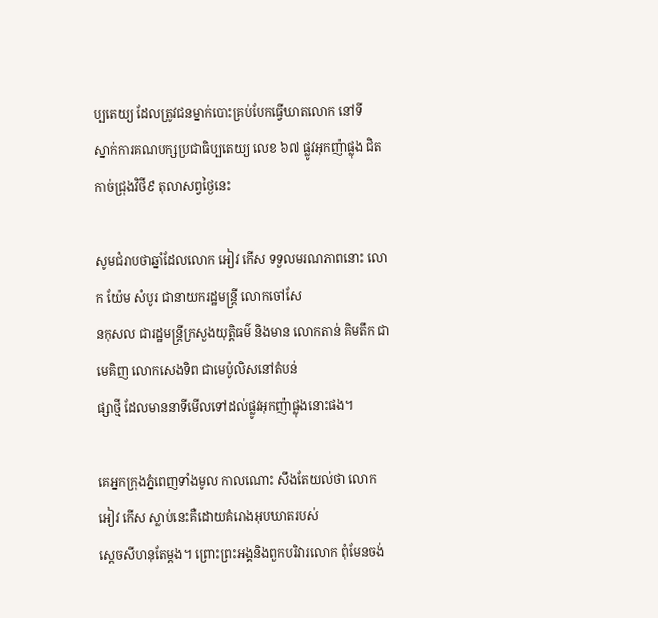ប្បតេយ្យ ដែលត្រូវជនម្នាក់បោះគ្រប់បែកធ្វើឃាតលោក នៅទី
ស្នាក់ការគណបក្សប្រជាធិប្បតេយ្យ លេខ ៦៧ ផ្លូវអុកញ៉ាផ្លុង ជិតកាច់ជ្រុងវិថី៩ តុលាសព្វថ្ងៃនេះ

សូមជំរាបថាឆ្នាំដែលលោក អៀវ កើស ទទួលមរណភាពនោះ លោក យ៉ែម សំបូរ ជានាយករដ្ឋមន្រ្ដី លោកចៅសែ
នកុសល ជារដ្ឋមន្រ្ដីក្រសួងយុត្ដិធម៌ និងមាន លោកតាន់ គិមតឹក ជាមេគិញ លោកសេងទិព ជាមេប៉ូលិសនៅតំបន់
ផ្សាថ្មី ដែលមាននាទីមើលទៅដល់ផ្លូវអុកញ៉ាផ្លុងនោះផង។

គេអ្នកក្រុងភ្នំពេញទាំងមូល កាលណោះ សឹងតែយល់ថា លោក អៀវ កើស ស្លាប់នេះគឺដោយគំរោងអុបឃាតរបស់
ស្ដេចសីហនុតែម្តង។ ព្រោះព្រះអង្គនិងពួកបរិវារលោក ពុំមែនចង់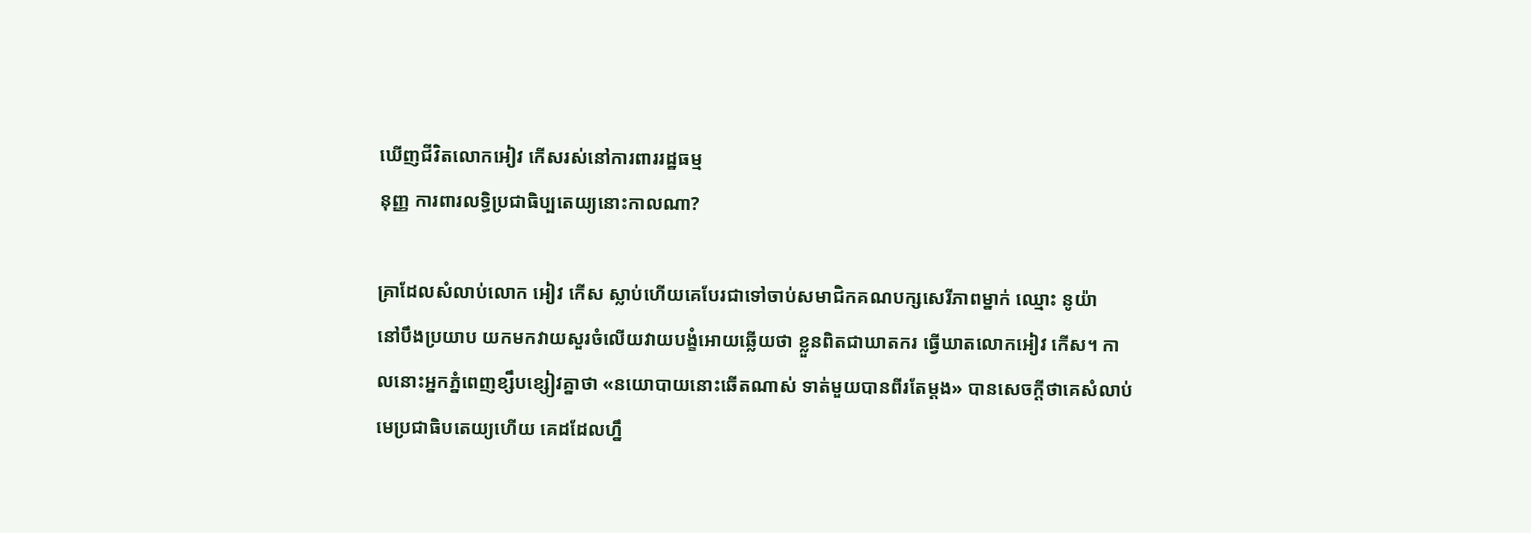ឃើញជីវិតលោកអៀវ កើសរស់នៅការពាររដ្ឋធម្ម
នុញ្ញ ការពារលទ្ធិប្រជាធិប្បតេយ្យនោះកាលណា?

គ្រាដែលសំលាប់លោក អៀវ កើស ស្លាប់ហើយគេបែរជាទៅចាប់សមាជិកគណបក្សសេរីភាពម្នាក់ ឈ្មោះ នូយ៉ា
នៅបឹងប្រយាប យកមកវាយសួរចំលើយវាយបង្ខំអោយឆ្លើយថា ខ្លួនពិតជាឃាតករ ធ្វើឃាតលោកអៀវ កើស។ កា
លនោះអ្នកភ្នំពេញខ្សឹបខ្សៀវគ្នាថា «នយោបាយនោះឆើតណាស់ ទាត់មួយបានពីរតែម្ដង» បានសេចក្ដីថាគេសំលាប់
មេប្រជាធិបតេយ្យហើយ គេដដែលហ្នឹ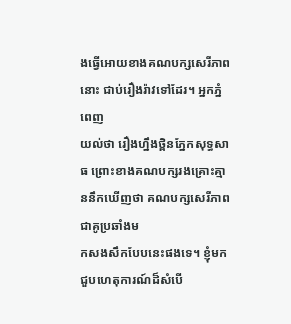ងធ្វើអោយខាងគណបក្សសេរីភាពនោះ ជាប់រឿងរ៉ាវទៅដែរ។ អ្នកភ្នំពេញ
យល់ថា រឿងហ្នឹងថ្ពិនភ្នែកសុទ្ធសាធ ព្រោះខាងគណបក្សរងគ្រោះគ្មាននឹកឃើញថា គណបក្សសេរីភាពជាគូប្រឆាំងម
កសងសឹកបែបនេះផងទេ។ ខ្ញុំមកជួបហេតុការណ៍ដ៏សំបើ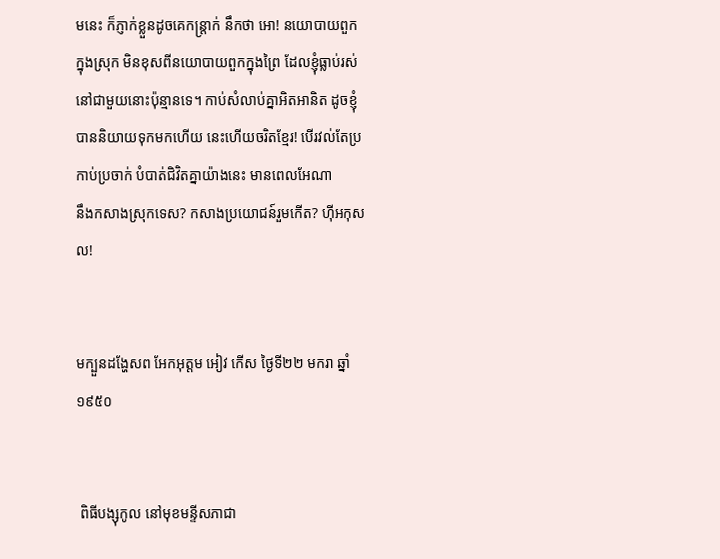មនេះ ក៏ភ្ញាក់ខ្លួនដូចគេកន្រ្ដាក់ នឹកថា អោ! នយោបាយពួក
ក្នុងស្រុក មិនខុសពីនយោបាយពួកក្នុងព្រៃ ដែលខ្ញុំធ្លាប់រស់នៅជាមួយនោះប៉ុន្មានទេ។ កាប់សំលាប់គ្នាអិតអានិត ដូចខ្ញុំ
បាននិយាយទុកមកហើយ នេះហើយចរិតខ្មែរ! បើរវល់តែប្រកាប់ប្រចាក់ បំបាត់ជិវិតគ្នាយ៉ាងនេះ មានពេលអែណា
នឹងកសាងស្រុកទេស? កសាងប្រយោជន៍រួមកើត? ហ៊ីអកុសល!


មក្បួនដង្ហែសព អែកអុត្ដម អៀវ កើស ថ្ងៃទី២២ មករា ឆ្នាំ១៩៥០


 ពិធីបង្សុកូល នៅមុខមន្ទីសភាជា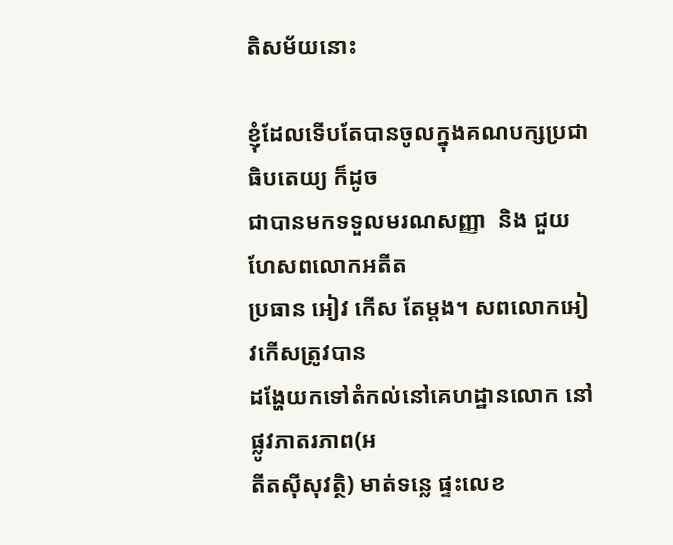តិសម័យនោះ

ខ្ញុំដែលទើបតែបានចូលក្នុងគណបក្សប្រជាធិបតេយ្យ ក៏ដូច
ជាបានមកទទួលមរណសញ្ញា  និង ជួយហែសពលោកអតីត
ប្រធាន អៀវ កើស តែម្ដង។ សពលោកអៀវកើសត្រូវបាន
ដង្ហែយកទៅតំកល់នៅគេហដ្ឋានលោក នៅផ្លូវភាតរភាព(អ
តីតស៊ីសុវត្ថិ) មាត់ទន្លេ ផ្ទះលេខ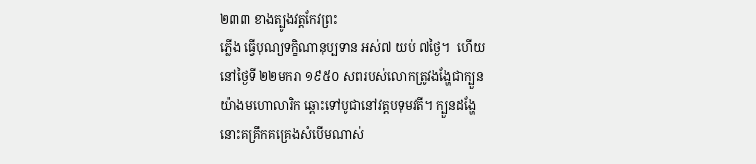២៣៣ ខាងត្បូងវត្ដកែវព្រះ
ភ្លើង ធ្វើបុណ្យទក្ខិណានុប្បទាន អស់៧ យប់ ៧ថ្ងៃ។  ហើយ
នៅថ្ងៃទី ២២មករា ១៩៥០ សពរបស់លោកត្រូវងង្ហែជាក្បួន
យ៉ាងមហោលារិក ឆ្ពោះទៅបូជានៅវត្ដបទុមវតី។ ក្បួនដង្ហែ
នោះគគ្រឹកគគ្រេងសំបើមណាស់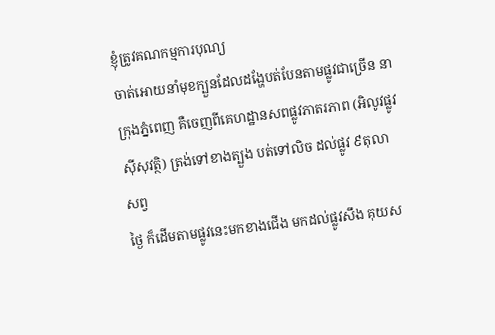ខ្ញុំត្រូវគណកម្មការបុណ្យ
ចាត់អោយនាំមុខក្បួនដែលដង្ហែបត់បែនតាមផ្លូវជាច្រើន នា
ក្រុងភ្នំពេញ គឺចេញពីគេហដ្ឋានសពផ្លូវភាតរភាព (អិលូវផ្លូវ
ស៊ីសុវត្ថិ) ត្រង់ទៅខាងត្បួង បត់ទៅលិច ដល់ផ្លូវ ៩តុលាសព្វ
ថ្ងៃ ក៏ដើមតាមផ្លូវនេះមកខាងជើង មកដល់ផ្លូវសឹង គុយស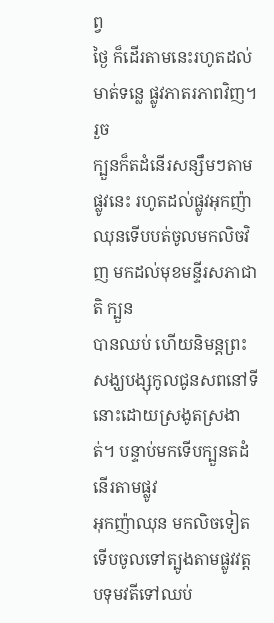ព្វ
ថ្ងៃ ក៏ដើរតាមនេះរហូតដល់មាត់ទន្លេ ផ្លូវភាតរភាពវិញ។ រួច
ក្បួនក៏តដំនើរសន្សឹមៗតាមផ្លូវនេះ រហូតដល់ផ្លូវអុកញ៉ាឈុនទើបបត់ចូលមកលិចវិញ មកដល់មុខមន្ទីរសភាជាតិ ក្បួន
បានឈប់ ហើយនិមន្ដព្រះសង្ឃបង្សុកូលជូនសពនៅទីនោះដោយស្រងូតស្រងាត់។ បន្ទាប់មកទើបក្បួនតដំនើរតាមផ្លូវ
អុកញ៉ាឈុន មកលិចទៀត ទើបចូលទៅត្បូងតាមផ្លូវវត្ដបទុមវតីទៅឈប់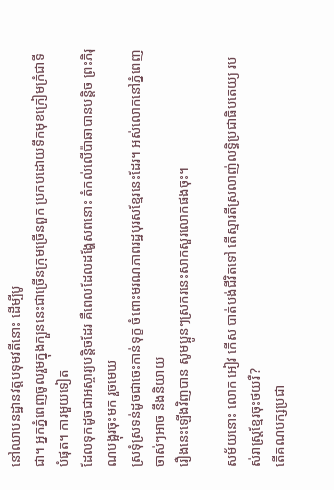នៅឈាបនដ្ឋានវត្ដបទុមវតីនោះ ដើម្បីបូ
ជា។ អ្នកភ្នំពេញចូលរួមក្នុងក្បួននេះជាច្រើនក្រុមច្រើនពួក ប្រកបដោយទឹកមុខក្រៀមក្រំជាទីបំផុត។ ការមួយទៀត
ដែលទុកដូចជាអស្ចារ្យបន្ដិចដែរ គឺពេលដែលដង្ហែសពនោះ តំកល់លើប៉ាឆាបានបន្ដិច ព្រះភិរុណបង្អុរចុះមក រួចមេឃ
ស្រទុំស្រទន់ដូចជាចេះកាន់ទុក្ខ ចំពោះមរណភាពរដ្ឋបុរសខ្មែរនេះដែរ។ អស់លោកនៅភ្នំពេញចាស់ៗអាច នឹងនិយាយ
រឿងនេះឡើងវិញបាន សូមប្អូនៗស្រករនេះសាកសួរលោកផងចុះ។

សម័យនោះ លោក អៀវ កើស បាត់បង់ជីវិតទៅ តើស្មារតីស្រលាញ់លទ្ធិប្រជាធិបតេយ្យ របស់រាស្រ្ដខ្មែរចុះថយរឺ?
តើគណបក្សប្រជា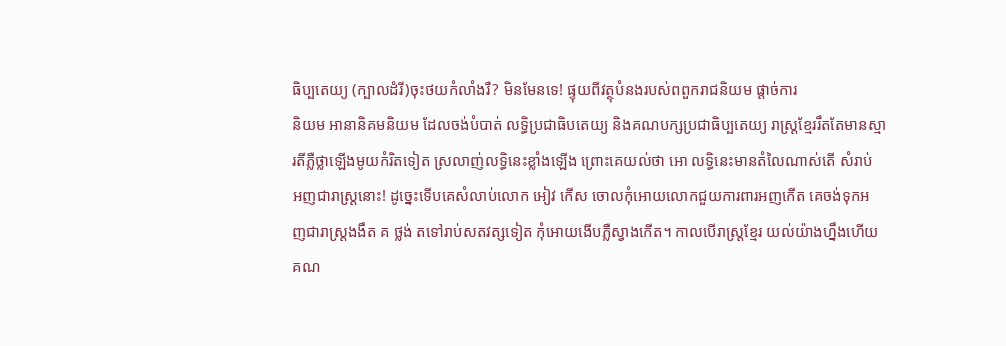ធិប្បតេយ្យ (ក្បាលដំរី)ចុះថយកំលាំងរឺ? មិនមែនទេ! ផ្ទុយពីវត្ថុបំនងរបស់ពពួករាជនិយម ផ្ដាច់ការ
និយម អានានិគមនិយម ដែលចង់បំបាត់ លទ្ធិប្រជាធិបតេយ្យ និងគណបក្សប្រជាធិប្បតេយ្យ រាស្រ្ដខ្មែររឹតតែមានស្មា
រតីភ្លឺថ្លាឡើងមូយកំរិតទៀត ស្រលាញ់លទ្ធិនេះខ្លាំងឡើង ព្រោះគេយល់ថា អោ លទ្ធិនេះមានតំលៃណាស់តើ សំរាប់
អញជារាស្រ្ដនោះ! ដូច្នេះទើបគេសំលាប់លោក អៀវ កើស ចោលកុំអោយលោកជួយការពារអញកើត គេចង់ទុកអ
ញជារាស្រ្ដងងឹត គ ថ្លង់ តទៅរាប់សតវត្សទៀត កុំអោយងើបភ្លឺស្វាងកើត។ កាលបើរាស្រ្ដខ្មែរ យល់យ៉ាងហ្នឹងហើយ
គណ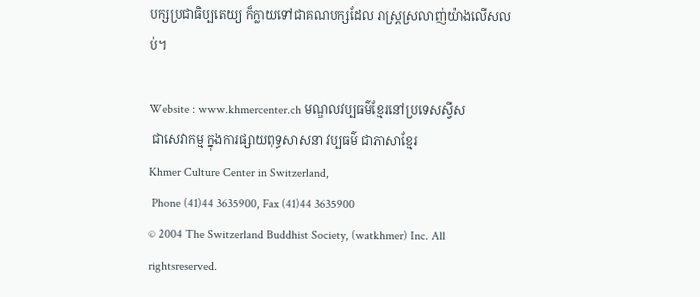បក្សប្រជាធិប្បតេយ្យ ក៏ក្លាយទៅជាគណបក្សដែល រាស្រ្ដស្រលាញ់យ៉ាងលើសលប់។

Website : www.khmercenter.ch មណ្ឌលវប្បធម៌ខ្មែរនៅប្រទេសស្វីស
 ជាសេវាកម្ម ក្នុងការផ្សាយពុទ្ធសាសនា វប្បធម៌ ជាភាសាខ្មែរ
Khmer Culture Center in Switzerland,
 Phone (41)44 3635900, Fax (41)44 3635900
© 2004 The Switzerland Buddhist Society, (watkhmer) Inc. All rightsreserved.